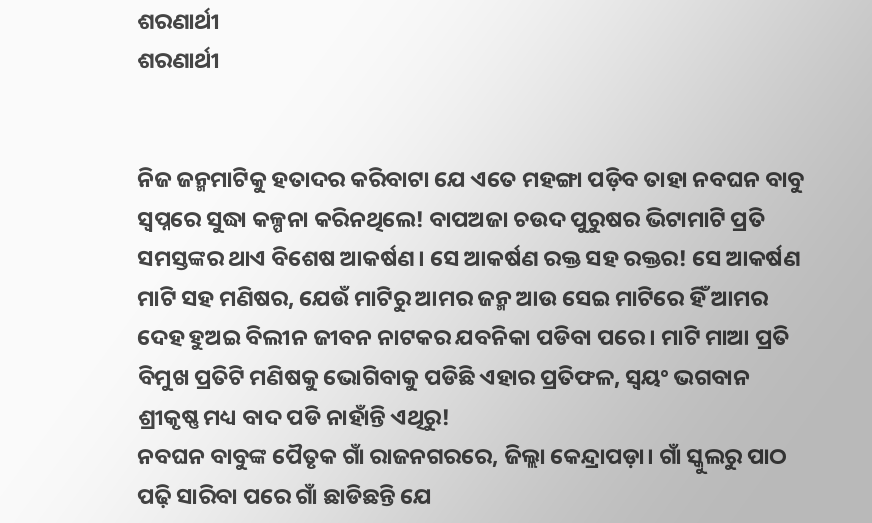ଶରଣାର୍ଥୀ
ଶରଣାର୍ଥୀ


ନିଜ ଜନ୍ମମାଟିକୁ ହତାଦର କରିବାଟା ଯେ ଏତେ ମହଙ୍ଗା ପଡ଼ିବ ତାହା ନବଘନ ବାବୁ ସ୍ବପ୍ନରେ ସୁଦ୍ଧା କଳ୍ପନା କରିନଥିଲେ! ବାପଅଜା ଚଉଦ ପୁରୁଷର ଭିଟାମାଟି ପ୍ରତି ସମସ୍ତଙ୍କର ଥାଏ ବିଶେଷ ଆକର୍ଷଣ। ସେ ଆକର୍ଷଣ ରକ୍ତ ସହ ରକ୍ତର! ସେ ଆକର୍ଷଣ ମାଟି ସହ ମଣିଷର, ଯେଉଁ ମାଟିରୁ ଆମର ଜନ୍ମ ଆଉ ସେଇ ମାଟିରେ ହିଁ ଆମର ଦେହ ହୁଅଇ ବିଲୀନ ଜୀବନ ନାଟକର ଯବନିକା ପଡିବା ପରେ। ମାଟି ମାଆ ପ୍ରତି ବିମୁଖ ପ୍ରତିଟି ମଣିଷକୁ ଭୋଗିବାକୁ ପଡିଛି ଏହାର ପ୍ରତିଫଳ, ସ୍ଵୟଂ ଭଗବାନ ଶ୍ରୀକୃଷ୍ଣ ମଧ୍ୟ ବାଦ ପଡି ନାହାଁନ୍ତି ଏଥିରୁ!
ନବଘନ ବାବୁଙ୍କ ପୈତୃକ ଗାଁ ରାଜନଗରରେ, ଜିଲ୍ଲା କେନ୍ଦ୍ରାପଡ଼ା। ଗାଁ ସ୍କୁଲରୁ ପାଠ ପଢ଼ି ସାରିବା ପରେ ଗାଁ ଛାଡିଛନ୍ତି ଯେ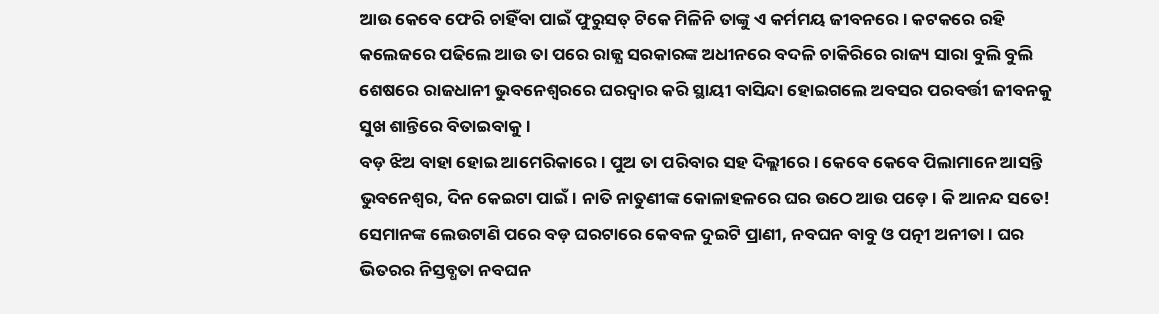ଆଉ କେବେ ଫେରି ଚାହିଁବା ପାଇଁ ଫୁରୁସତ୍ ଟିକେ ମିଳିନି ତାଙ୍କୁ ଏ କର୍ମମୟ ଜୀବନରେ। କଟକରେ ରହି କଲେଜରେ ପଢିଲେ ଆଉ ତା ପରେ ରାଜ୍ଯ ସରକାରଙ୍କ ଅଧୀନରେ ବଦଳି ଚାକିରିରେ ରାଜ୍ୟ ସାରା ବୁଲି ବୁଲି ଶେଷରେ ରାଜଧାନୀ ଭୁବନେଶ୍ଵରରେ ଘରଦ୍ବାର କରି ସ୍ଥାୟୀ ବାସିନ୍ଦା ହୋଇଗଲେ ଅବସର ପରବର୍ତ୍ତୀ ଜୀବନକୁ ସୁଖ ଶାନ୍ତିରେ ବିତାଇବାକୁ।
ବଡ଼ ଝିଅ ବାହା ହୋଇ ଆମେରିକାରେ। ପୁଅ ତା ପରିବାର ସହ ଦିଲ୍ଲୀରେ। କେବେ କେବେ ପିଲାମାନେ ଆସନ୍ତି ଭୁବନେଶ୍ବର, ଦିନ କେଇଟା ପାଇଁ। ନାତି ନାତୁଣୀଙ୍କ କୋଳାହଳରେ ଘର ଉଠେ ଆଉ ପଡ଼େ। କି ଆନନ୍ଦ ସତେ! ସେମାନଙ୍କ ଲେଉଟାଣି ପରେ ବଡ଼ ଘରଟାରେ କେବଳ ଦୁଇଟି ପ୍ରାଣୀ, ନବଘନ ବାବୁ ଓ ପତ୍ନୀ ଅନୀତା। ଘର ଭିତରର ନିସ୍ତବ୍ଧତା ନବଘନ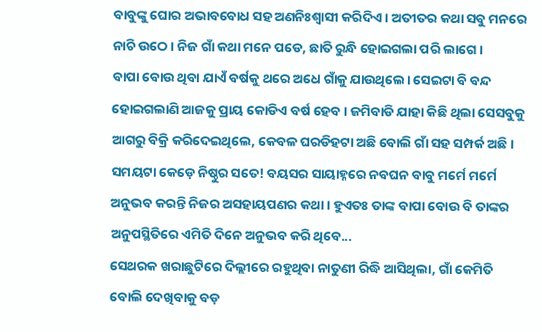ବାବୁଙ୍କୁ ଘୋର ଅଭାବବୋଧ ସହ ଅଣନିଃଶ୍ବାସୀ କରିଦିଏ। ଅତୀତର କଥା ସବୁ ମନରେ ନାଚି ଉଠେ। ନିଜ ଗାଁ କଥା ମନେ ପଡେ, ଛାତି ରୁନ୍ଧି ହୋଇଗଲା ପରି ଲାଗେ।
ବାପା ବୋଉ ଥିବା ଯାଏଁ ବର୍ଷକୁ ଥରେ ଅଧେ ଗାଁକୁ ଯାଉଥିଲେ। ସେଇଟା ବି ବନ୍ଦ ହୋଇଗଲାଣି ଆଜକୁ ପ୍ରାୟ କୋଡିଏ ବର୍ଷ ହେବ। ଜମିବାଡି ଯାହା କିଛି ଥିଲା ସେସବୁକୁ ଆଗରୁ ବିକ୍ରି କରିଦେଇଥିଲେ, କେବଳ ଘରଡିହଟା ଅଛି ବୋଲି ଗାଁ ସହ ସମ୍ପର୍କ ଅଛି। ସମୟଟା କେଡ଼େ ନିଷ୍ଠୁର ସତେ! ବୟସର ସାୟାହ୍ନରେ ନବଘନ ବାବୁ ମର୍ମେ ମର୍ମେ ଅନୁଭବ କରନ୍ତି ନିଜର ଅସହାୟପଣର କଥା। ହୁଏତଃ ତାଙ୍କ ବାପା ବୋଉ ବି ତାଙ୍କର ଅନୁପସ୍ଥିତିରେ ଏମିତି ଦିନେ ଅନୁଭବ କରି ଥିବେ...
ସେଥରକ ଖରାଛୁଟିରେ ଦିଲ୍ଲୀରେ ରହୁଥିବା ନାତୁଣୀ ରିଦ୍ଧି ଆସିଥିଲା, ଗାଁ କେମିତି ବୋଲି ଦେଖିବାକୁ ବଡ଼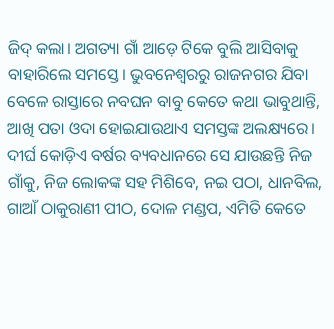ଜିଦ୍ କଲା। ଅଗତ୍ୟା ଗାଁ ଆଡ଼େ ଟିକେ ବୁଲି ଆସିବାକୁ ବାହାରିଲେ ସମସ୍ତେ। ଭୁବନେଶ୍ବରରୁ ରାଜନଗର ଯିବା ବେଳେ ରାସ୍ତାରେ ନବଘନ ବାବୁ କେତେ କଥା ଭାବୁଥାନ୍ତି, ଆଖି ପତା ଓଦା ହୋଇଯାଉଥାଏ ସମସ୍ତଙ୍କ ଅଲକ୍ଷ୍ୟରେ। ଦୀର୍ଘ କୋଡ଼ିଏ ବର୍ଷର ବ୍ୟବଧାନରେ ସେ ଯାଉଛନ୍ତି ନିଜ ଗାଁକୁ, ନିଜ ଲୋକଙ୍କ ସହ ମିଶିବେ, ନଇ ପଠା, ଧାନବିଲ, ଗାଆଁ ଠାକୁରାଣୀ ପୀଠ, ଦୋଳ ମଣ୍ଡପ, ଏମିତି କେତେ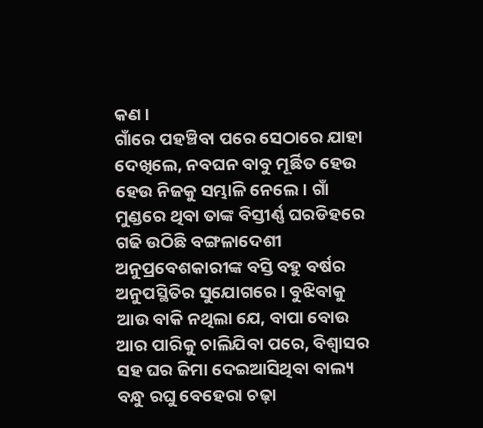କଣ।
ଗାଁରେ ପହଞ୍ଚିବା ପରେ ସେଠାରେ ଯାହା ଦେଖିଲେ, ନବଘନ ବାବୁ ମୂର୍ଛିତ ହେଉ ହେଉ ନିଜକୁ ସମ୍ଭାଳି ନେଲେ। ଗାଁ ମୁଣ୍ଡରେ ଥିବା ତାଙ୍କ ବିସ୍ତୀର୍ଣ୍ଣ ଘରଡିହରେ ଗଢି ଉଠିଛି ବଙ୍ଗଳାଦେଶୀ ଅନୁପ୍ରବେଶକାରୀଙ୍କ ବସ୍ତି ବହୁ ବର୍ଷର ଅନୁପସ୍ଥିତିର ସୁଯୋଗରେ। ବୁଝିବାକୁ ଆଉ ବାକି ନଥିଲା ଯେ, ବାପା ବୋଉ ଆର ପାରିକୁ ଚାଲିଯିବା ପରେ, ବିଶ୍ବାସର ସହ ଘର ଜିମା ଦେଇଆସିଥିବା ବାଲ୍ୟ ବନ୍ଧୁ ରଘୁ ବେହେରା ଚଢ଼ା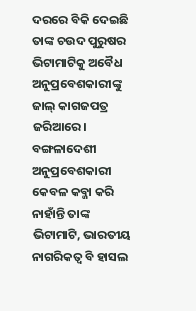ଦରରେ ବିକି ଦେଇଛି ତାଙ୍କ ଚଉଦ ପୁରୁଷର ଭିଟାମାଟିକୁ ଅବୈଧ ଅନୁପ୍ରବେଶକାରୀଙ୍କୁ ଜାଲ୍ କାଗଜପତ୍ର ଜରିଆରେ।
ବଙ୍ଗଳାଦେଶୀ ଅନୁପ୍ରବେଶକାରୀ କେବଳ କବ୍ଜା କରି ନାହାଁନ୍ତି ତାଙ୍କ ଭିଟାମାଟି, ଭାରତୀୟ ନାଗରିକତ୍ଵ ବି ହାସଲ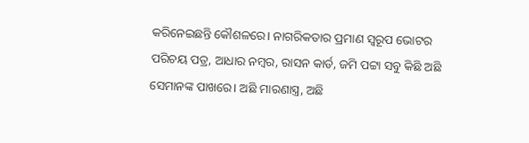କରିନେଇଛନ୍ତି କୌଶଳରେ। ନାଗରିକତାର ପ୍ରମାଣ ସ୍ବରୂପ ଭୋଟର ପରିଚୟ ପତ୍ର, ଆଧାର ନମ୍ବର, ରାସନ କାର୍ଡ, ଜମି ପଟ୍ଟା ସବୁ କିଛି ଅଛି ସେମାନଙ୍କ ପାଖରେ। ଅଛି ମାରଣାସ୍ତ୍ର, ଅଛି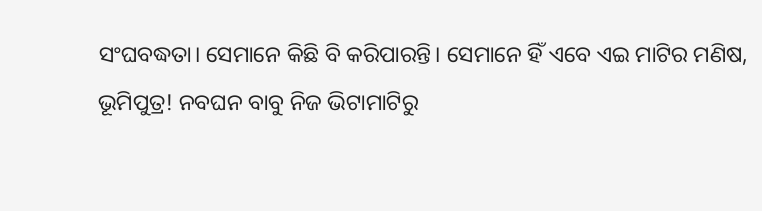ସଂଘବଦ୍ଧତା। ସେମାନେ କିଛି ବି କରିପାରନ୍ତି। ସେମାନେ ହିଁ ଏବେ ଏଇ ମାଟିର ମଣିଷ, ଭୂମିପୁତ୍ର! ନବଘନ ବାବୁ ନିଜ ଭିଟାମାଟିରୁ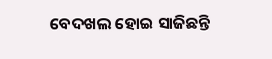ବେଦଖଲ ହୋଇ ସାଜିଛନ୍ତି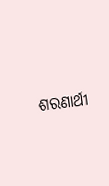ଶରଣାର୍ଥୀ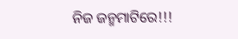ନିଜ ଜନ୍ମମାଟିରେ!!!